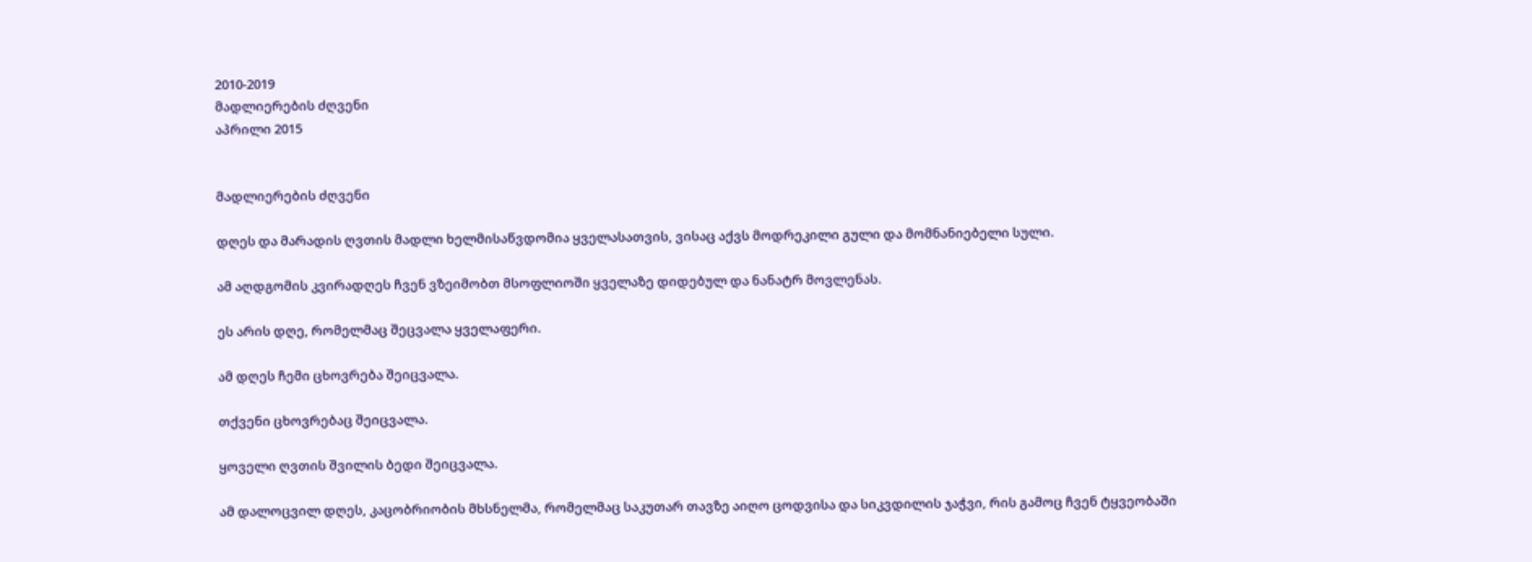2010-2019
მადლიერების ძღვენი
აპრილი 2015


მადლიერების ძღვენი

დღეს და მარადის ღვთის მადლი ხელმისაწვდომია ყველასათვის, ვისაც აქვს მოდრეკილი გული და მომნანიებელი სული.

ამ აღდგომის კვირადღეს ჩვენ ვზეიმობთ მსოფლიოში ყველაზე დიდებულ და ნანატრ მოვლენას.

ეს არის დღე, რომელმაც შეცვალა ყველაფერი.

ამ დღეს ჩემი ცხოვრება შეიცვალა.

თქვენი ცხოვრებაც შეიცვალა.

ყოველი ღვთის შვილის ბედი შეიცვალა.

ამ დალოცვილ დღეს, კაცობრიობის მხსნელმა, რომელმაც საკუთარ თავზე აიღო ცოდვისა და სიკვდილის ჯაჭვი, რის გამოც ჩვენ ტყვეობაში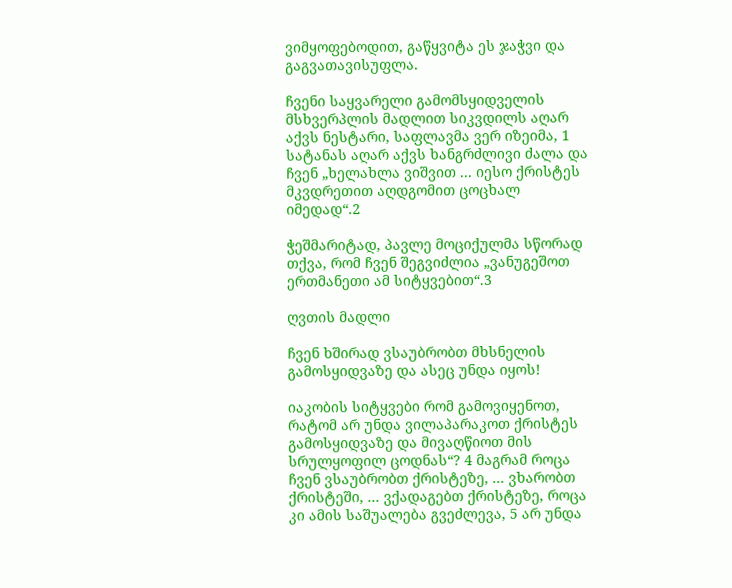ვიმყოფებოდით, გაწყვიტა ეს ჯაჭვი და გაგვათავისუფლა.

ჩვენი საყვარელი გამომსყიდველის მსხვერპლის მადლით სიკვდილს აღარ აქვს ნესტარი, საფლავმა ვერ იზეიმა, 1 სატანას აღარ აქვს ხანგრძლივი ძალა და ჩვენ „ხელახლა ვიშვით ... იესო ქრისტეს მკვდრეთით აღდგომით ცოცხალ იმედად“.2

ჭეშმარიტად, პავლე მოციქულმა სწორად თქვა, რომ ჩვენ შეგვიძლია „ვანუგეშოთ ერთმანეთი ამ სიტყვებით“.3

ღვთის მადლი

ჩვენ ხშირად ვსაუბრობთ მხსნელის გამოსყიდვაზე და ასეც უნდა იყოს!

იაკობის სიტყვები რომ გამოვიყენოთ, რატომ არ უნდა ვილაპარაკოთ ქრისტეს გამოსყიდვაზე და მივაღწიოთ მის სრულყოფილ ცოდნას“? 4 მაგრამ როცა ჩვენ ვსაუბრობთ ქრისტეზე, ... ვხარობთ ქრისტეში, ... ვქადაგებთ ქრისტეზე, როცა კი ამის საშუალება გვეძლევა, 5 არ უნდა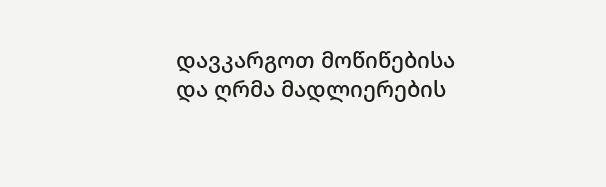დავკარგოთ მოწიწებისა და ღრმა მადლიერების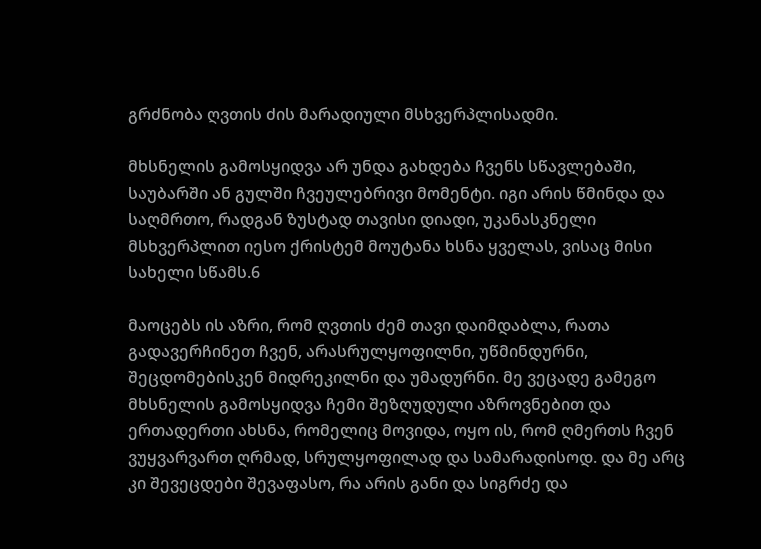გრძნობა ღვთის ძის მარადიული მსხვერპლისადმი.

მხსნელის გამოსყიდვა არ უნდა გახდება ჩვენს სწავლებაში, საუბარში ან გულში ჩვეულებრივი მომენტი. იგი არის წმინდა და საღმრთო, რადგან ზუსტად თავისი დიადი, უკანასკნელი მსხვერპლით იესო ქრისტემ მოუტანა ხსნა ყველას, ვისაც მისი სახელი სწამს.6

მაოცებს ის აზრი, რომ ღვთის ძემ თავი დაიმდაბლა, რათა გადავერჩინეთ ჩვენ, არასრულყოფილნი, უწმინდურნი, შეცდომებისკენ მიდრეკილნი და უმადურნი. მე ვეცადე გამეგო მხსნელის გამოსყიდვა ჩემი შეზღუდული აზროვნებით და ერთადერთი ახსნა, რომელიც მოვიდა, ოყო ის, რომ ღმერთს ჩვენ ვუყვარვართ ღრმად, სრულყოფილად და სამარადისოდ. და მე არც კი შევეცდები შევაფასო, რა არის განი და სიგრძე და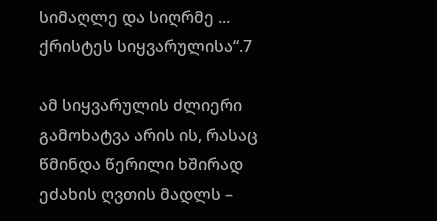სიმაღლე და სიღრმე ... ქრისტეს სიყვარულისა“.7

ამ სიყვარულის ძლიერი გამოხატვა არის ის, რასაც წმინდა წერილი ხშირად ეძახის ღვთის მადლს –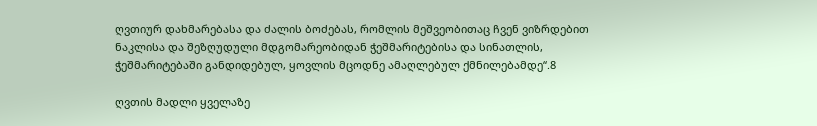ღვთიურ დახმარებასა და ძალის ბოძებას, რომლის მეშვეობითაც ჩვენ ვიზრდებით ნაკლისა და შეზღუდული მდგომარეობიდან ჭეშმარიტებისა და სინათლის, ჭეშმარიტებაში განდიდებულ, ყოვლის მცოდნე ამაღლებულ ქმნილებამდე“.8

ღვთის მადლი ყველაზე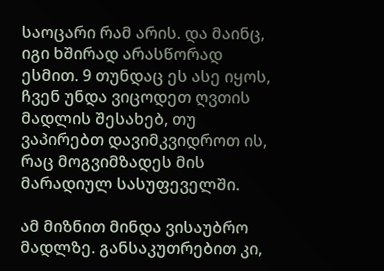საოცარი რამ არის. და მაინც, იგი ხშირად არასწორად ესმით. 9 თუნდაც ეს ასე იყოს, ჩვენ უნდა ვიცოდეთ ღვთის მადლის შესახებ, თუ ვაპირებთ დავიმკვიდროთ ის, რაც მოგვიმზადეს მის მარადიულ სასუფეველში.

ამ მიზნით მინდა ვისაუბრო მადლზე. განსაკუთრებით კი,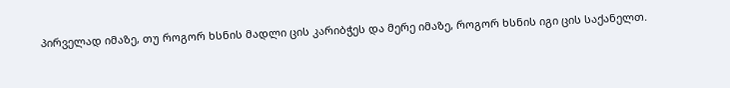პირველად იმაზე, თუ როგორ ხსნის მადლი ცის კარიბჭეს და მერე იმაზე, როგორ ხსნის იგი ცის საქანელთ.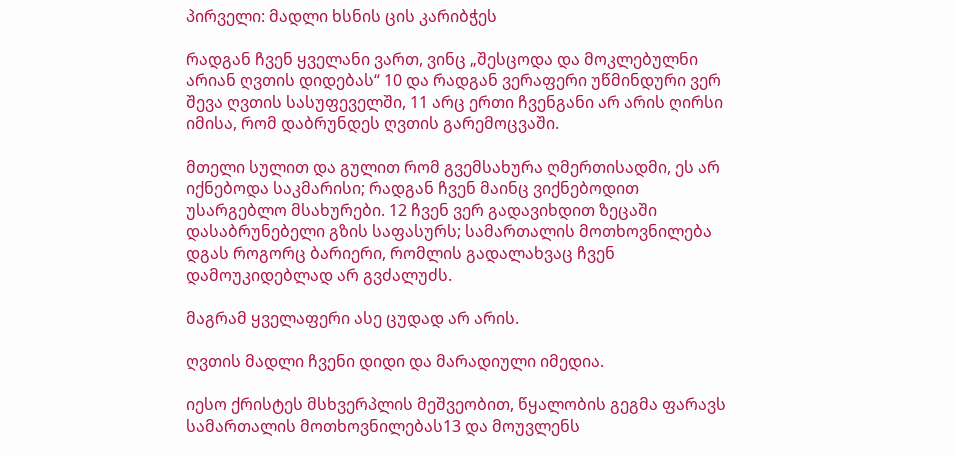პირველი: მადლი ხსნის ცის კარიბჭეს

რადგან ჩვენ ყველანი ვართ, ვინც „შესცოდა და მოკლებულნი არიან ღვთის დიდებას“ 10 და რადგან ვერაფერი უწმინდური ვერ შევა ღვთის სასუფეველში, 11 არც ერთი ჩვენგანი არ არის ღირსი იმისა, რომ დაბრუნდეს ღვთის გარემოცვაში.

მთელი სულით და გულით რომ გვემსახურა ღმერთისადმი, ეს არ იქნებოდა საკმარისი; რადგან ჩვენ მაინც ვიქნებოდით უსარგებლო მსახურები. 12 ჩვენ ვერ გადავიხდით ზეცაში დასაბრუნებელი გზის საფასურს; სამართალის მოთხოვნილება დგას როგორც ბარიერი, რომლის გადალახვაც ჩვენ დამოუკიდებლად არ გვძალუძს.

მაგრამ ყველაფერი ასე ცუდად არ არის.

ღვთის მადლი ჩვენი დიდი და მარადიული იმედია.

იესო ქრისტეს მსხვერპლის მეშვეობით, წყალობის გეგმა ფარავს სამართალის მოთხოვნილებას13 და მოუვლენს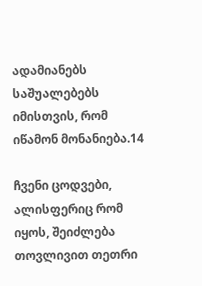ადამიანებს საშუალებებს იმისთვის, რომ იწამონ მონანიება.14

ჩვენი ცოდვები, ალისფერიც რომ იყოს, შეიძლება თოვლივით თეთრი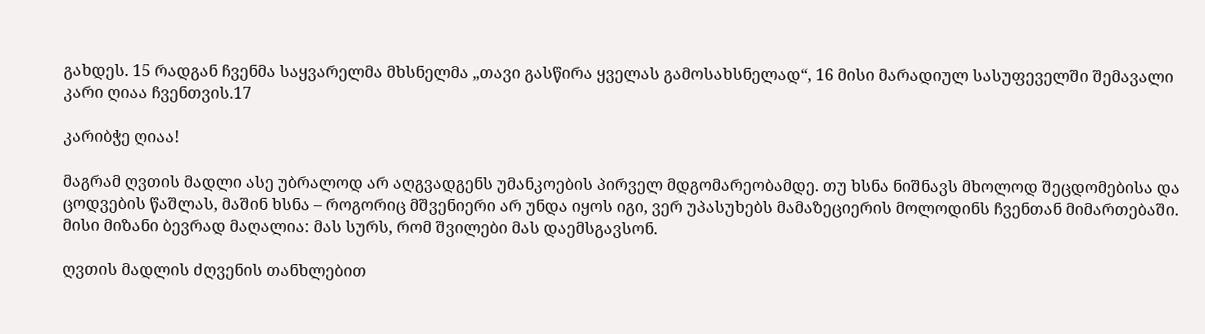გახდეს. 15 რადგან ჩვენმა საყვარელმა მხსნელმა „თავი გასწირა ყველას გამოსახსნელად“, 16 მისი მარადიულ სასუფეველში შემავალი კარი ღიაა ჩვენთვის.17

კარიბჭე ღიაა!

მაგრამ ღვთის მადლი ასე უბრალოდ არ აღგვადგენს უმანკოების პირველ მდგომარეობამდე. თუ ხსნა ნიშნავს მხოლოდ შეცდომებისა და ცოდვების წაშლას, მაშინ ხსნა – როგორიც მშვენიერი არ უნდა იყოს იგი, ვერ უპასუხებს მამაზეციერის მოლოდინს ჩვენთან მიმართებაში. მისი მიზანი ბევრად მაღალია: მას სურს, რომ შვილები მას დაემსგავსონ.

ღვთის მადლის ძღვენის თანხლებით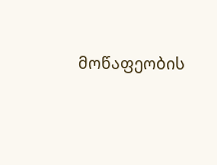მოწაფეობის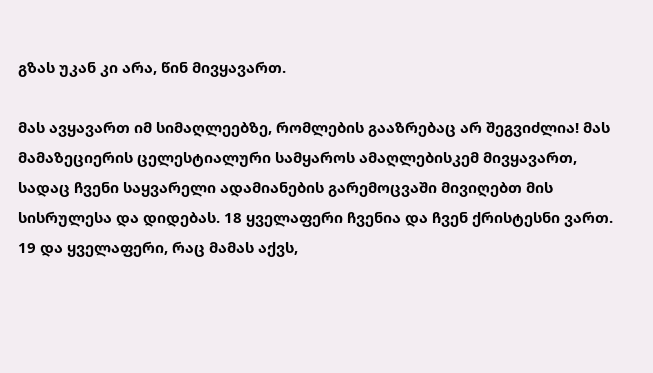გზას უკან კი არა, წინ მივყავართ.

მას ავყავართ იმ სიმაღლეებზე, რომლების გააზრებაც არ შეგვიძლია! მას მამაზეციერის ცელესტიალური სამყაროს ამაღლებისკემ მივყავართ, სადაც ჩვენი საყვარელი ადამიანების გარემოცვაში მივიღებთ მის სისრულესა და დიდებას. 18 ყველაფერი ჩვენია და ჩვენ ქრისტესნი ვართ. 19 და ყველაფერი, რაც მამას აქვს,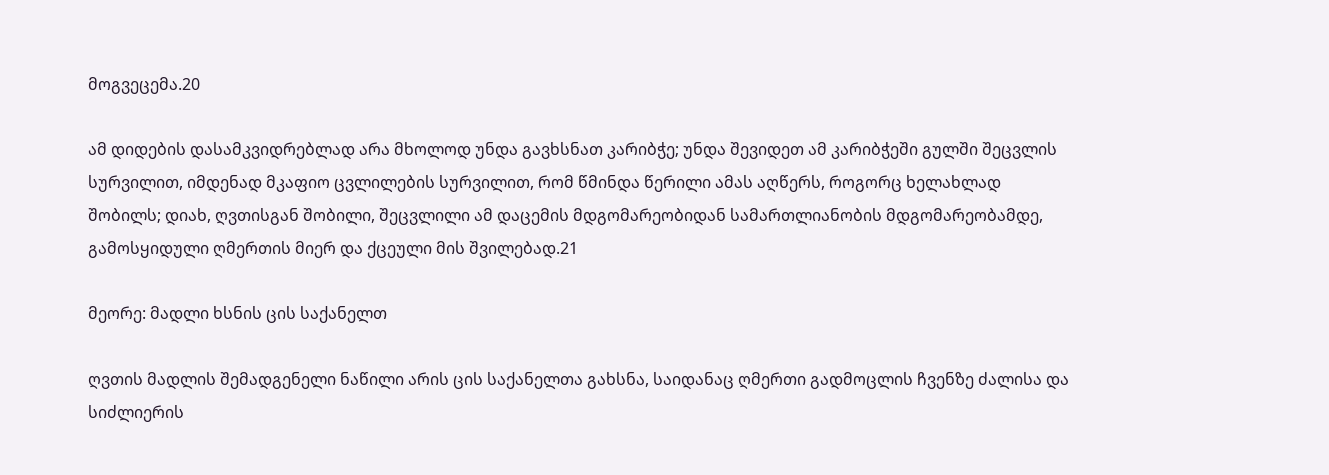მოგვეცემა.20

ამ დიდების დასამკვიდრებლად არა მხოლოდ უნდა გავხსნათ კარიბჭე; უნდა შევიდეთ ამ კარიბჭეში გულში შეცვლის სურვილით, იმდენად მკაფიო ცვლილების სურვილით, რომ წმინდა წერილი ამას აღწერს, როგორც ხელახლად შობილს; დიახ, ღვთისგან შობილი, შეცვლილი ამ დაცემის მდგომარეობიდან სამართლიანობის მდგომარეობამდე, გამოსყიდული ღმერთის მიერ და ქცეული მის შვილებად.21

მეორე: მადლი ხსნის ცის საქანელთ

ღვთის მადლის შემადგენელი ნაწილი არის ცის საქანელთა გახსნა, საიდანაც ღმერთი გადმოცლის ჩვენზე ძალისა და სიძლიერის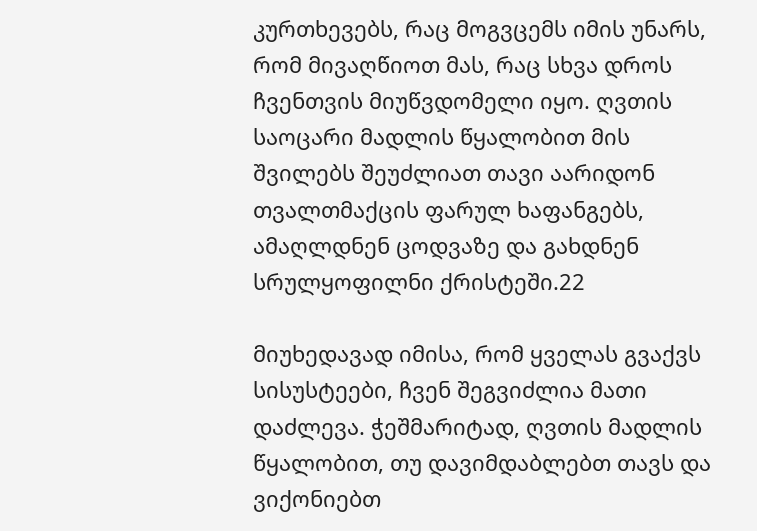კურთხევებს, რაც მოგვცემს იმის უნარს, რომ მივაღწიოთ მას, რაც სხვა დროს ჩვენთვის მიუწვდომელი იყო. ღვთის საოცარი მადლის წყალობით მის შვილებს შეუძლიათ თავი აარიდონ თვალთმაქცის ფარულ ხაფანგებს, ამაღლდნენ ცოდვაზე და გახდნენ სრულყოფილნი ქრისტეში.22

მიუხედავად იმისა, რომ ყველას გვაქვს სისუსტეები, ჩვენ შეგვიძლია მათი დაძლევა. ჭეშმარიტად, ღვთის მადლის წყალობით, თუ დავიმდაბლებთ თავს და ვიქონიებთ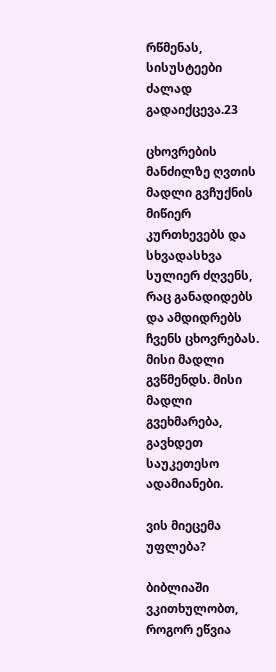რწმენას, სისუსტეები ძალად გადაიქცევა.23

ცხოვრების მანძილზე ღვთის მადლი გვჩუქნის მიწიერ კურთხევებს და სხვადასხვა სულიერ ძღვენს, რაც განადიდებს და ამდიდრებს ჩვენს ცხოვრებას. მისი მადლი გვწმენდს. მისი მადლი გვეხმარება, გავხდეთ საუკეთესო ადამიანები.

ვის მიეცემა უფლება?

ბიბლიაში ვკითხულობთ, როგორ ეწვია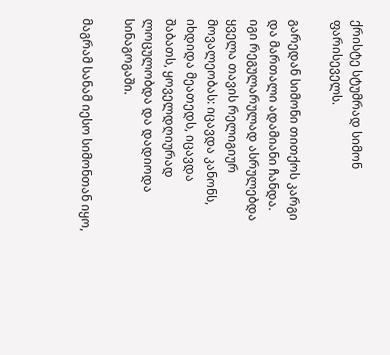ქრისტე სტუმრად სიმონ ფარისეველს.

გარედან სიმონი თითქოს კარგი და მართალი ადამიანი ჩანდა. იგი რეგულარულად ასრულებდა ყველა თავის რელიგიურ მოვალეობას: იცავდა კანონს, იხდიდა მეათედს, იცავდა შაბათს, ყოველდღიურად ლოცულობდა და დადიოდა სინაგოგაში.

მაგრამ სანამ იესო სიმონთან იყო,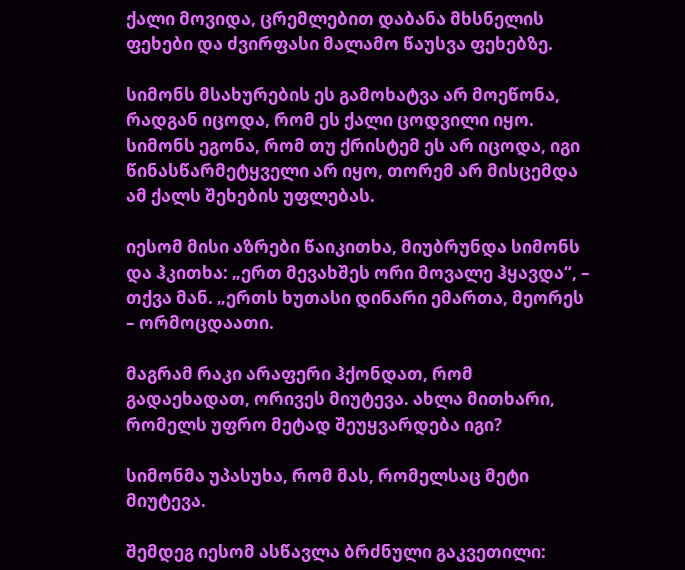ქალი მოვიდა, ცრემლებით დაბანა მხსნელის ფეხები და ძვირფასი მალამო წაუსვა ფეხებზე.

სიმონს მსახურების ეს გამოხატვა არ მოეწონა, რადგან იცოდა, რომ ეს ქალი ცოდვილი იყო. სიმონს ეგონა, რომ თუ ქრისტემ ეს არ იცოდა, იგი წინასწარმეტყველი არ იყო, თორემ არ მისცემდა ამ ქალს შეხების უფლებას.

იესომ მისი აზრები წაიკითხა, მიუბრუნდა სიმონს და ჰკითხა: „ერთ მევახშეს ორი მოვალე ჰყავდა“, – თქვა მან. „ერთს ხუთასი დინარი ემართა, მეორეს – ორმოცდაათი.

მაგრამ რაკი არაფერი ჰქონდათ, რომ გადაეხადათ, ორივეს მიუტევა. ახლა მითხარი, რომელს უფრო მეტად შეუყვარდება იგი?

სიმონმა უპასუხა, რომ მას, რომელსაც მეტი მიუტევა.

შემდეგ იესომ ასწავლა ბრძნული გაკვეთილი: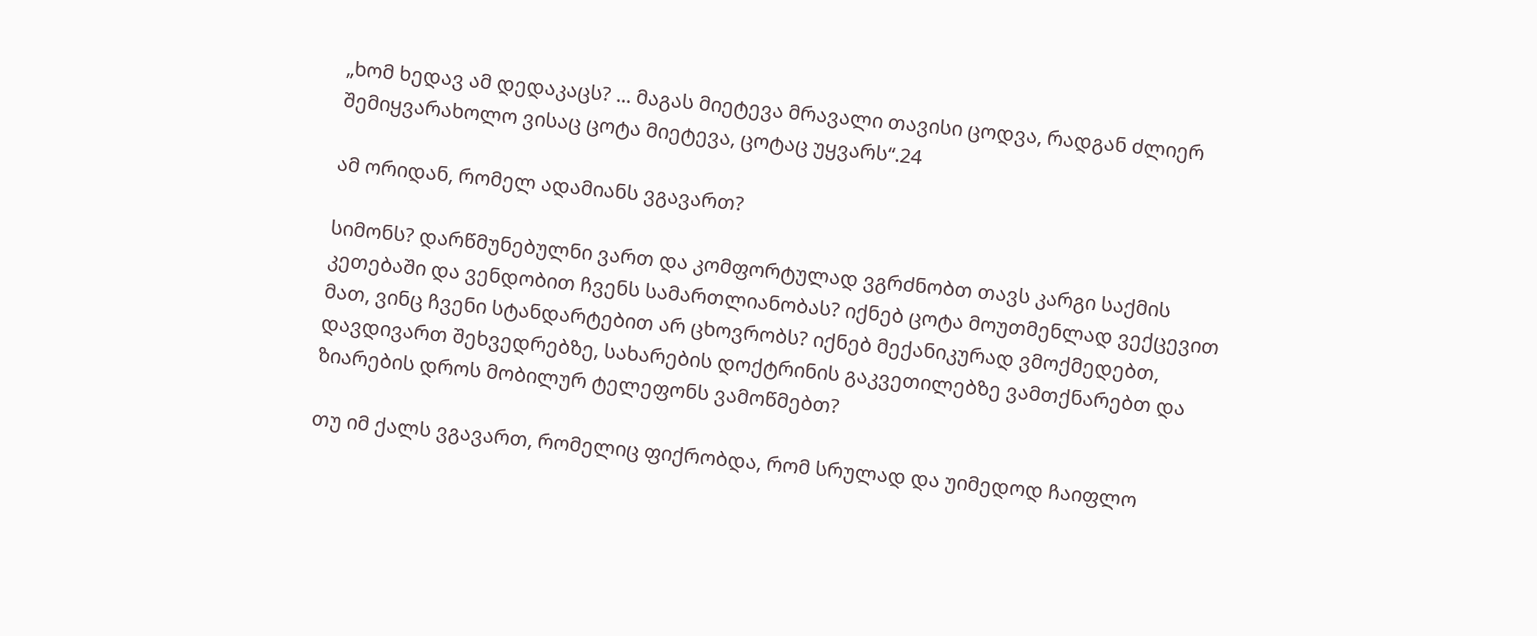„ხომ ხედავ ამ დედაკაცს? ... მაგას მიეტევა მრავალი თავისი ცოდვა, რადგან ძლიერ შემიყვარახოლო ვისაც ცოტა მიეტევა, ცოტაც უყვარს“.24

ამ ორიდან, რომელ ადამიანს ვგავართ?

სიმონს? დარწმუნებულნი ვართ და კომფორტულად ვგრძნობთ თავს კარგი საქმის კეთებაში და ვენდობით ჩვენს სამართლიანობას? იქნებ ცოტა მოუთმენლად ვექცევით მათ, ვინც ჩვენი სტანდარტებით არ ცხოვრობს? იქნებ მექანიკურად ვმოქმედებთ, დავდივართ შეხვედრებზე, სახარების დოქტრინის გაკვეთილებზე ვამთქნარებთ და ზიარების დროს მობილურ ტელეფონს ვამოწმებთ?

თუ იმ ქალს ვგავართ, რომელიც ფიქრობდა, რომ სრულად და უიმედოდ ჩაიფლო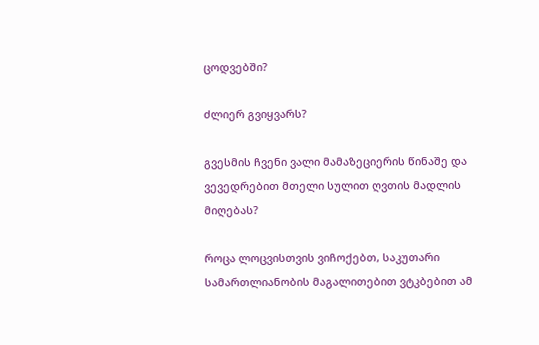ცოდვებში?

ძლიერ გვიყვარს?

გვესმის ჩვენი ვალი მამაზეციერის წინაშე და ვევედრებით მთელი სულით ღვთის მადლის მიღებას?

როცა ლოცვისთვის ვიჩოქებთ, საკუთარი სამართლიანობის მაგალითებით ვტკბებით ამ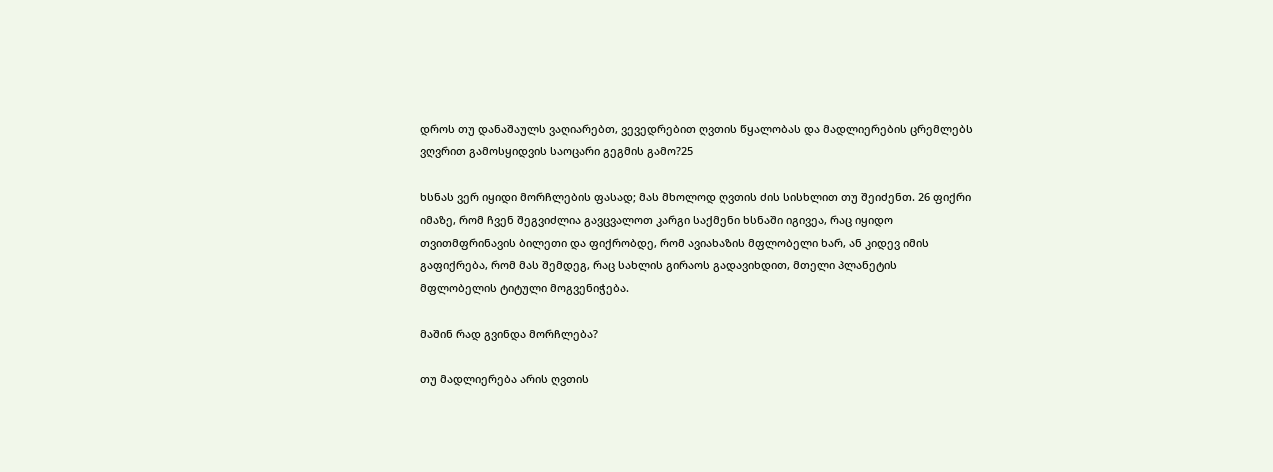დროს თუ დანაშაულს ვაღიარებთ, ვევედრებით ღვთის წყალობას და მადლიერების ცრემლებს ვღვრით გამოსყიდვის საოცარი გეგმის გამო?25

ხსნას ვერ იყიდი მორჩლების ფასად; მას მხოლოდ ღვთის ძის სისხლით თუ შეიძენთ. 26 ფიქრი იმაზე, რომ ჩვენ შეგვიძლია გავცვალოთ კარგი საქმენი ხსნაში იგივეა, რაც იყიდო თვითმფრინავის ბილეთი და ფიქრობდე, რომ ავიახაზის მფლობელი ხარ, ან კიდევ იმის გაფიქრება, რომ მას შემდეგ, რაც სახლის გირაოს გადავიხდით, მთელი პლანეტის მფლობელის ტიტული მოგვენიჭება.

მაშინ რად გვინდა მორჩლება?

თუ მადლიერება არის ღვთის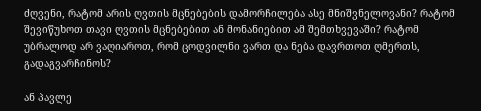ძღვენი, რატომ არის ღვთის მცნებების დამორჩილება ასე მნიშვნელოვანი? რატომ შევიწუხოთ თავი ღვთის მცნებებით ან მონანიებით ამ შემთხვევაში? რატომ უბრალოდ არ ვაღიაროთ, რომ ცოდვილნი ვართ და ნება დავრთოთ ღმერთს, გადაგვარჩინოს?

ან პავლე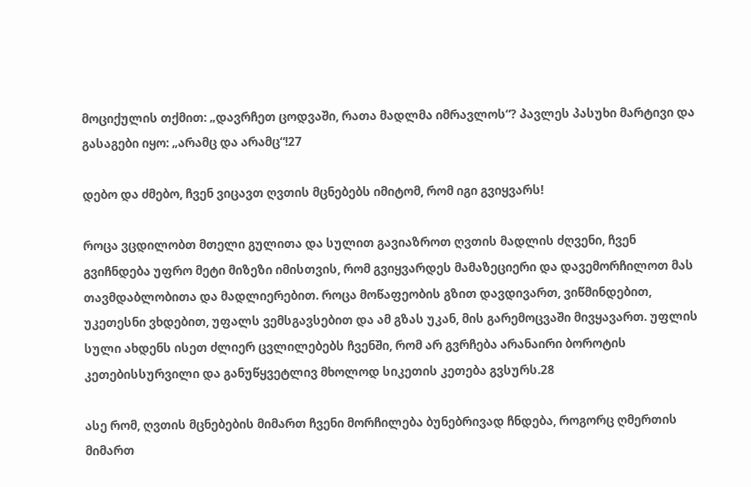მოციქულის თქმით: „დავრჩეთ ცოდვაში, რათა მადლმა იმრავლოს“? პავლეს პასუხი მარტივი და გასაგები იყო: „არამც და არამც“!27

დებო და ძმებო, ჩვენ ვიცავთ ღვთის მცნებებს იმიტომ, რომ იგი გვიყვარს!

როცა ვცდილობთ მთელი გულითა და სულით გავიაზროთ ღვთის მადლის ძღვენი, ჩვენ გვიჩნდება უფრო მეტი მიზეზი იმისთვის, რომ გვიყვარდეს მამაზეციერი და დავემორჩილოთ მას თავმდაბლობითა და მადლიერებით. როცა მოწაფეობის გზით დავდივართ, ვიწმინდებით, უკეთესნი ვხდებით, უფალს ვემსგავსებით და ამ გზას უკან, მის გარემოცვაში მივყავართ. უფლის სული ახდენს ისეთ ძლიერ ცვლილებებს ჩვენში, რომ არ გვრჩება არანაირი ბოროტის კეთებისსურვილი და განუწყვეტლივ მხოლოდ სიკეთის კეთება გვსურს.28

ასე რომ, ღვთის მცნებების მიმართ ჩვენი მორჩილება ბუნებრივად ჩნდება, როგორც ღმერთის მიმართ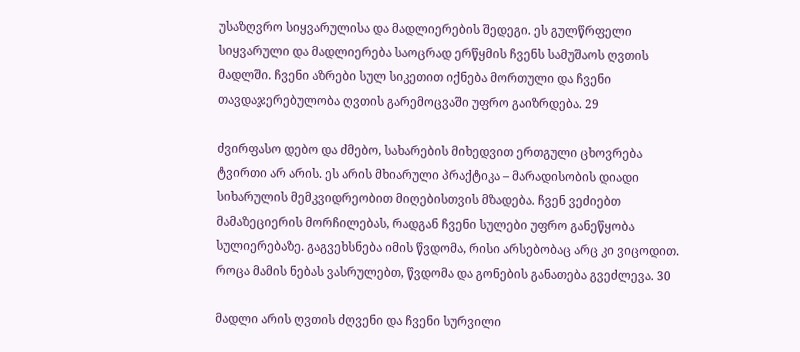უსაზღვრო სიყვარულისა და მადლიერების შედეგი. ეს გულწრფელი სიყვარული და მადლიერება საოცრად ერწყმის ჩვენს სამუშაოს ღვთის მადლში. ჩვენი აზრები სულ სიკეთით იქნება მორთული და ჩვენი თავდაჯერებულობა ღვთის გარემოცვაში უფრო გაიზრდება. 29

ძვირფასო დებო და ძმებო, სახარების მიხედვით ერთგული ცხოვრება ტვირთი არ არის. ეს არის მხიარული პრაქტიკა – მარადისობის დიადი სიხარულის მემკვიდრეობით მიღებისთვის მზადება. ჩვენ ვეძიებთ მამაზეციერის მორჩილებას, რადგან ჩვენი სულები უფრო განეწყობა სულიერებაზე. გაგვეხსნება იმის წვდომა, რისი არსებობაც არც კი ვიცოდით. როცა მამის ნებას ვასრულებთ, წვდომა და გონების განათება გვეძლევა. 30

მადლი არის ღვთის ძღვენი და ჩვენი სურვილი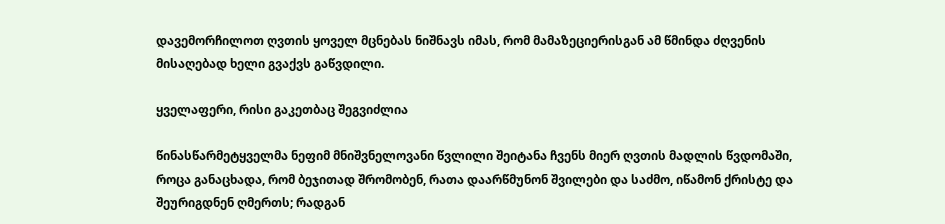დავემორჩილოთ ღვთის ყოველ მცნებას ნიშნავს იმას, რომ მამაზეციერისგან ამ წმინდა ძღვენის მისაღებად ხელი გვაქვს გაწვდილი.

ყველაფერი, რისი გაკეთბაც შეგვიძლია

წინასწარმეტყველმა ნეფიმ მნიშვნელოვანი წვლილი შეიტანა ჩვენს მიერ ღვთის მადლის წვდომაში, როცა განაცხადა, რომ ბეჯითად შრომობენ, რათა დაარწმუნონ შვილები და საძმო, იწამონ ქრისტე და შეურიგდნენ ღმერთს; რადგან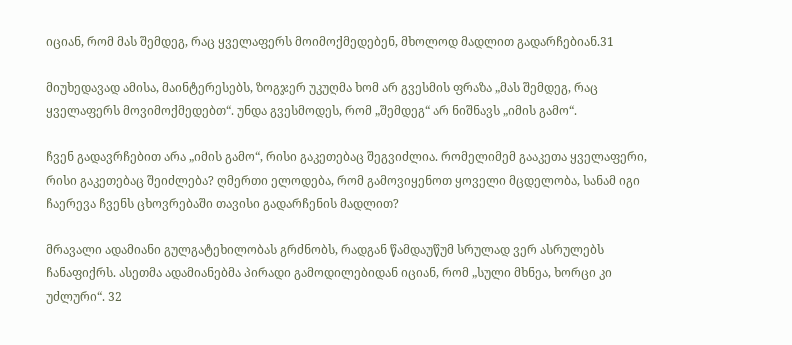იციან, რომ მას შემდეგ, რაც ყველაფერს მოიმოქმედებენ, მხოლოდ მადლით გადარჩებიან.31

მიუხედავად ამისა, მაინტერესებს, ზოგჯერ უკუღმა ხომ არ გვესმის ფრაზა „მას შემდეგ, რაც ყველაფერს მოვიმოქმედებთ“. უნდა გვესმოდეს, რომ „შემდეგ“ არ ნიშნავს „იმის გამო“.

ჩვენ გადავრჩებით არა „იმის გამო“, რისი გაკეთებაც შეგვიძლია. რომელიმემ გააკეთა ყველაფერი, რისი გაკეთებაც შეიძლება? ღმერთი ელოდება, რომ გამოვიყენოთ ყოველი მცდელობა, სანამ იგი ჩაერევა ჩვენს ცხოვრებაში თავისი გადარჩენის მადლით?

მრავალი ადამიანი გულგატეხილობას გრძნობს, რადგან წამდაუწუმ სრულად ვერ ასრულებს ჩანაფიქრს. ასეთმა ადამიანებმა პირადი გამოდილებიდან იციან, რომ „სული მხნეა, ხორცი კი უძლური“. 32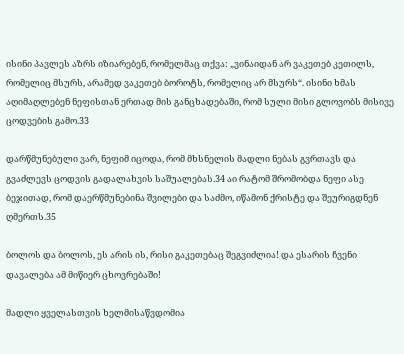ისინი პავლეს აზრს იზიარებენ, რომელმაც თქვა: „ვინაიდან არ ვაკეთებ კეთილს, რომელიც მსურს, არამედ ვაკეთებ ბოროტს, რომელიც არ მსურს“. ისინი ხმას აღიმაღლებენ ნეფისთან ერთად მის განცხადებაში, რომ სული მისი გლოვობს მისივე ცოდვების გამო.33

დარწმუნებული ვარ, ნეფიმ იცოდა, რომ მხსნელის მადლი ნებას გვრთავს და გვაძლევს ცოდვის გადალახვის საშუალებას.34 აი რატომ შრომობდა ნეფი ასე ბეჯითად, რომ დაერწმუნებინა შვილები და საძმო, იწამონ ქრისტე და შეურიგდნენ ღმერთს.35

ბოლოს და ბოლოს, ეს არის ის, რისი გაკეთებაც შეგვიძლია! და ესარის ჩვენი დავალება ამ მიწიერ ცხოვრებაში!

მადლი ყველასთვის ხელმისაწვდომია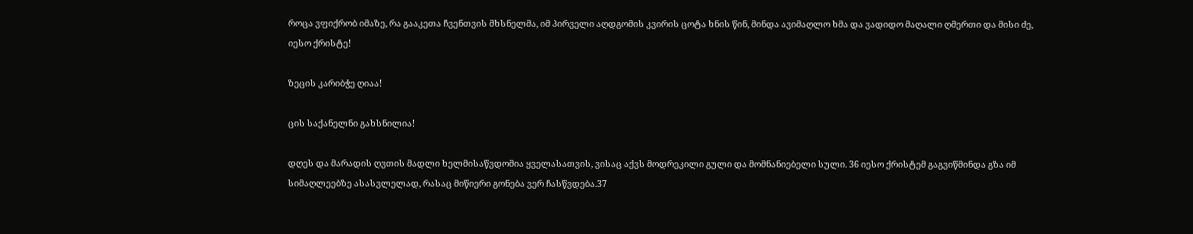როცა ვფიქრობ იმაზე, რა გააკეთა ჩვენთვის მხსნელმა, იმ პირველი აღდგომის კვირის ცოტა ხნის წინ, მინდა ავიმაღლო ხმა და ვადიდო მაღალი ღმერთი და მისი ძე, იესო ქრისტე!

ზეცის კარიბჭე ღიაა!

ცის საქანელნი გახსნილია!

დღეს და მარადის ღვთის მადლი ხელმისაწვდომია ყველასათვის, ვისაც აქვს მოდრეკილი გული და მომნანიებელი სული. 36 იესო ქრისტემ გაგვიწმინდა გზა იმ სიმაღლეებზე ასასვლელად, რასაც მიწიერი გონება ვერ ჩასწვდება.37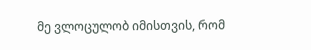მე ვლოცულობ იმისთვის, რომ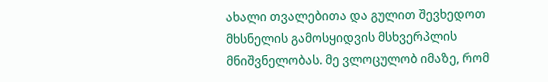ახალი თვალებითა და გულით შევხედოთ მხსნელის გამოსყიდვის მსხვერპლის მნიშვნელობას. მე ვლოცულობ იმაზე, რომ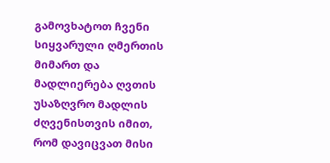გამოვხატოთ ჩვენი სიყვარული ღმერთის მიმართ და მადლიერება ღვთის უსაზღვრო მადლის ძღვენისთვის იმით, რომ დავიცვათ მისი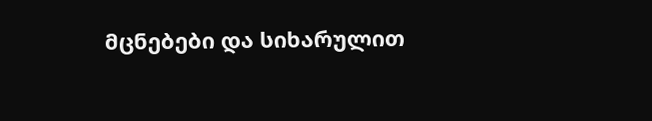მცნებები და სიხარულით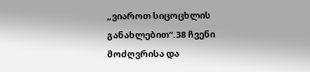„ვიაროთ სიცოცხლის განახლებით“.38 ჩვენი მოძღვრისა და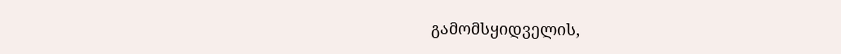გამომსყიდველის,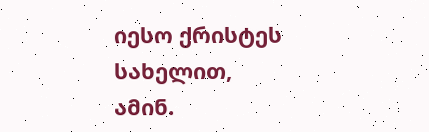იესო ქრისტეს სახელით, ამინ.